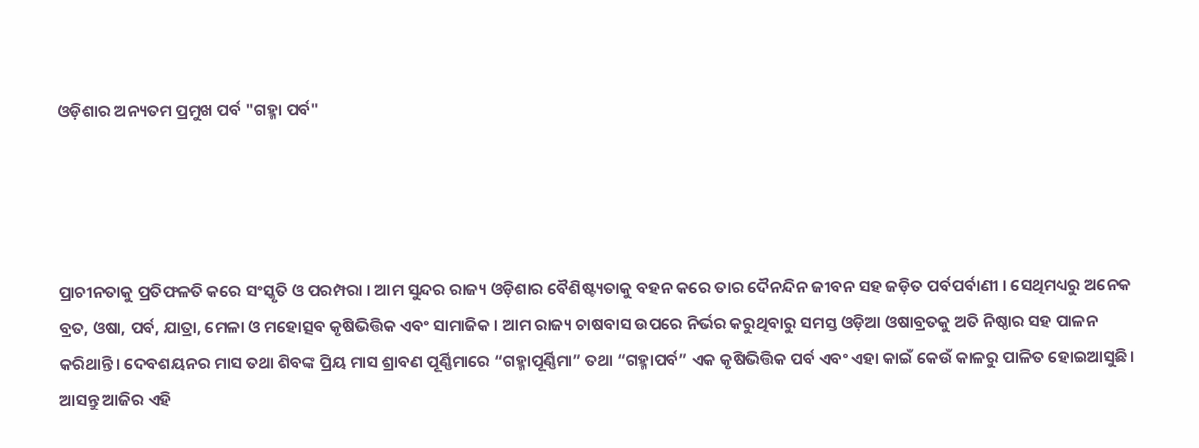ଓଡ଼ିଶାର ଅନ୍ୟତମ ପ୍ରମୁଖ ପର୍ବ "ଗହ୍ମା ପର୍ବ"




ପ୍ରାଚୀନତାକୁ ପ୍ରତିଫଳତି କରେ ସଂସ୍କୃତି ଓ ପରମ୍ପରା । ଆମ ସୁନ୍ଦର ରାଜ୍ୟ ଓଡ଼ିଶାର ବୈଶିଷ୍ଟ୍ୟତାକୁ ବହନ କରେ ତାର ଦୈନନ୍ଦିନ ଜୀବନ ସହ ଜଡ଼ିତ ପର୍ବପର୍ବାଣୀ । ସେଥିମଧ୍ୟରୁ ଅନେକ ବ୍ରତ, ଓଷା, ପର୍ବ, ଯାତ୍ରା, ମେଳା ଓ ମହୋତ୍ସବ କୃଷିଭିତ୍ତିକ ଏବଂ ସାମାଜିକ । ଆମ ରାଜ୍ୟ ଚାଷବାସ ଉପରେ ନିର୍ଭର କରୁଥିବାରୁ ସମସ୍ତ ଓଡ଼ିଆ ଓଷାବ୍ରତକୁ ଅତି ନିଷ୍ଠାର ସହ ପାଳନ କରିଥାନ୍ତି। ଦେବଶୟନର ମାସ ତଥା ଶିବଙ୍କ ପ୍ରିୟ ମାସ ଶ୍ରାବଣ ପୂର୍ଣ୍ଣିମାରେ “ଗହ୍ମାପୂର୍ଣ୍ଣିମା” ତଥା “ଗହ୍ମାପର୍ବ” ଏକ କୃଷିଭିତ୍ତିକ ପର୍ବ ଏବଂ ଏହା କାଇଁ କେଉଁ କାଳରୁ ପାଳିତ ହୋଇଆସୁଛି। ଆସନ୍ତୁ ଆଜିର ଏହି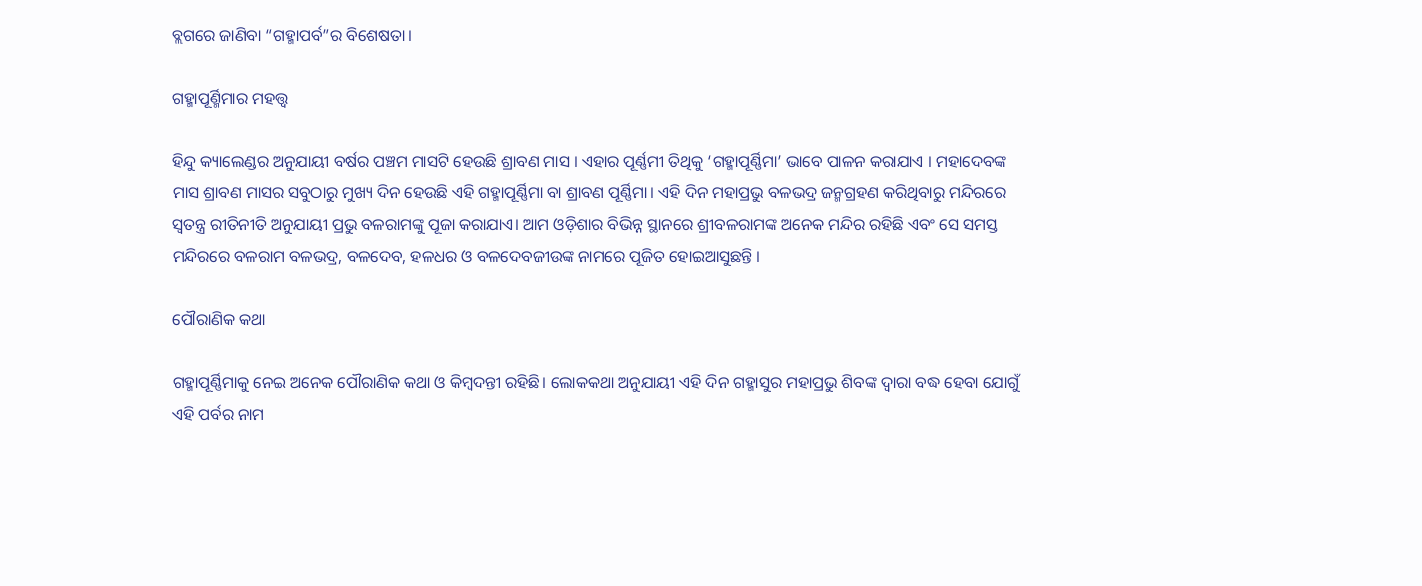ବ୍ଲଗରେ ଜାଣିବା “ଗହ୍ମାପର୍ବ”ର ବିଶେଷତା।

ଗହ୍ମାପୂର୍ଣ୍ମିମାର ମହତ୍ତ୍ବ

ହିନ୍ଦୁ କ୍ୟାଲେଣ୍ଡର ଅନୁଯାୟୀ ବର୍ଷର ପଞ୍ଚମ ମାସଟି ହେଉଛି ଶ୍ରାବଣ ମାସ । ଏହାର ପୂର୍ଣ୍ଣମୀ ତିଥିକୁ ‘ଗହ୍ମାପୂର୍ଣ୍ଣିମା’ ଭାବେ ପାଳନ କରାଯାଏ । ମହାଦେବଙ୍କ ମାସ ଶ୍ରାବଣ ମାସର ସବୁଠାରୁ ମୁଖ୍ୟ ଦିନ ହେଉଛି ଏହି ଗହ୍ମାପୂର୍ଣ୍ଣିମା ବା ଶ୍ରାବଣ ପୂର୍ଣ୍ଣିମା। ଏହି ଦିନ ମହାପ୍ରଭୁ ବଳଭଦ୍ର ଜନ୍ମଗ୍ରହଣ କରିଥିବାରୁ ମନ୍ଦିରରେ ସ୍ବତନ୍ତ୍ର ରୀତିନୀତି ଅନୁଯାୟୀ ପ୍ରଭୁ ବଳରାମଙ୍କୁ ପୂଜା କରାଯାଏ। ଆମ ଓଡ଼ିଶାର ବିଭିନ୍ନ ସ୍ଥାନରେ ଶ୍ରୀବଳରାମଙ୍କ ଅନେକ ମନ୍ଦିର ରହିଛି ଏବଂ ସେ ସମସ୍ତ ମନ୍ଦିରରେ ବଳରାମ ବଳଭଦ୍ର, ବଳଦେବ, ହଳଧର ଓ ବଳଦେବଜୀଉଙ୍କ ନାମରେ ପୂଜିତ ହୋଇଆସୁଛନ୍ତି ।

ପୌରାଣିକ କଥା

ଗହ୍ମାପୂର୍ଣ୍ଣିମାକୁ ନେଇ ଅନେକ ପୌରାଣିକ କଥା ଓ କିମ୍ବଦନ୍ତୀ ରହିଛି। ଲୋକକଥା ଅନୁଯାୟୀ ଏହି ଦିନ ଗହ୍ମାସୁର ମହାପ୍ରଭୁ ଶିବଙ୍କ ଦ୍ବାରା ବଦ୍ଧ ହେବା ଯୋଗୁଁ ଏହି ପର୍ବର ନାମ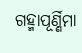ଗହ୍ମାପୂର୍ଣ୍ଣିମା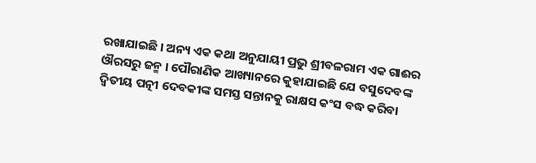ରଖାଯାଇଛି । ଅନ୍ୟ ଏକ କଥା ଅନୁଯାୟୀ ପ୍ରଭୁ ଶ୍ରୀବଳରାମ ଏକ ଗାଈର ଔରସରୁ ଜନ୍ମ । ପୌରାଣିକ ଆଖ୍ୟାନରେ କୁହାଯାଇଛି ଯେ ବସୁଦେବଙ୍କ ଦ୍ବିତୀୟ ପତ୍ନୀ ଦେବକୀଙ୍କ ସମସ୍ତ ସନ୍ତାନକୁ ରାକ୍ଷସ କଂସ ବଦ୍ଧ କରିବା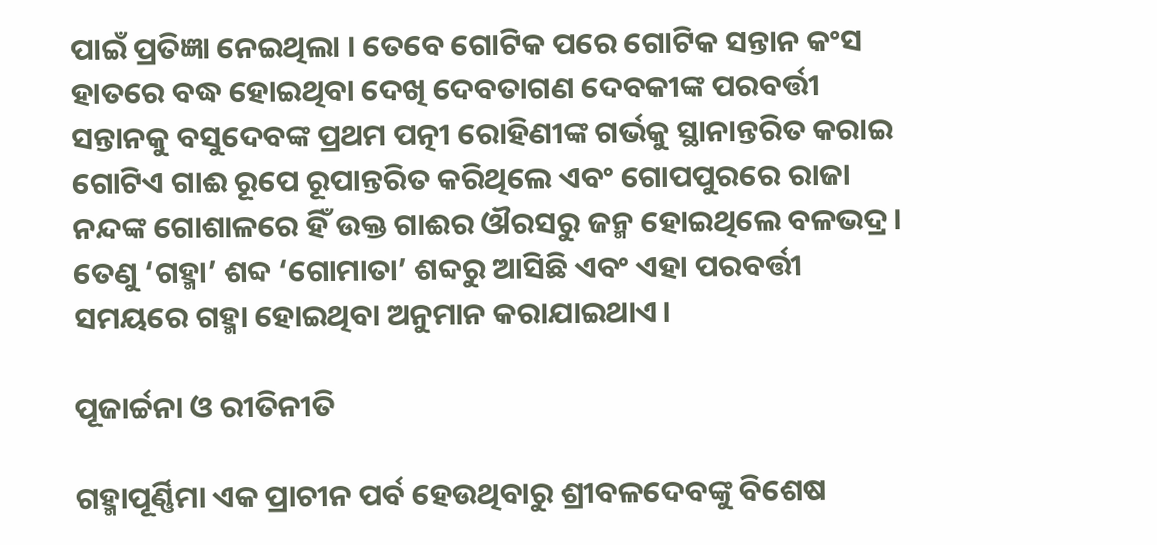ପାଇଁ ପ୍ରତିଜ୍ଞା ନେଇଥିଲା । ତେବେ ଗୋଟିକ ପରେ ଗୋଟିକ ସନ୍ତାନ କଂସ ହାତରେ ବଦ୍ଧ ହୋଇଥିବା ଦେଖି ଦେବତାଗଣ ଦେବକୀଙ୍କ ପରବର୍ତ୍ତୀ ସନ୍ତାନକୁ ବସୁଦେବଙ୍କ ପ୍ରଥମ ପତ୍ନୀ ରୋହିଣୀଙ୍କ ଗର୍ଭକୁ ସ୍ଥାନାନ୍ତରିତ କରାଇ ଗୋଟିଏ ଗାଈ ରୂପେ ରୂପାନ୍ତରିତ କରିଥିଲେ ଏବଂ ଗୋପପୁରରେ ରାଜା ନନ୍ଦଙ୍କ ଗୋଶାଳରେ ହିଁ ଉକ୍ତ ଗାଈର ଔରସରୁ ଜନ୍ମ ହୋଇଥିଲେ ବଳଭଦ୍ର।  ତେଣୁ ‘ଗହ୍ମା’ ଶବ୍ଦ ‘ଗୋମାତା’ ଶବ୍ଦରୁ ଆସିଛି ଏବଂ ଏହା ପରବର୍ତ୍ତୀ ସମୟରେ ଗହ୍ମା ହୋଇଥିବା ଅନୁମାନ କରାଯାଇଥାଏ।

ପୂଜାର୍ଚ୍ଚନା ଓ ରୀତିନୀତି

ଗହ୍ମାପୂର୍ଣ୍ଣିମା ଏକ ପ୍ରାଚୀନ ପର୍ବ ହେଉଥିବାରୁ ଶ୍ରୀବଳଦେବଙ୍କୁ ବିଶେଷ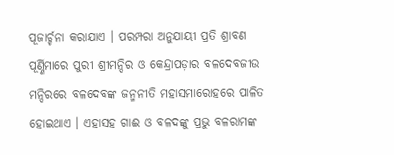ପୂଜାର୍ଚ୍ଚନା କରାଯାଏ । ପରମ୍ପରା ଅନୁଯାୟୀ ପ୍ରତି ଶ୍ରାବଣ ପୂର୍ଣ୍ଣିମାରେ ପୁରୀ ଶ୍ରୀମନ୍ଦିର ଓ କେନ୍ଦ୍ରାପଡ଼ାର ବଳଦେବଜୀଉ ମନ୍ଦିରରେ ବଳଦେବଙ୍କ ଜନ୍ମନୀତି ମହାସମାରୋହରେ ପାଳିତ ହୋଇଥାଏ । ଏହାସହ ଗାଈ ଓ ବଳଦଙ୍କୁ ପ୍ରଭୁ ବଳରାମଙ୍କ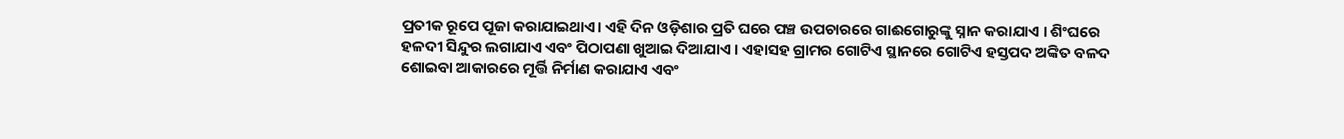ପ୍ରତୀକ ରୂପେ ପୂଜା କରାଯାଇଥାଏ। ଏହି ଦିନ ଓଡ଼ିଶାର ପ୍ରତି ଘରେ ପଞ୍ଚ ଉପଚାରରେ ଗାଈଗୋରୁଙ୍କୁ ସ୍ନାନ କରାଯାଏ । ଶିଂଘରେ ହଳଦୀ ସିନ୍ଦୁର ଲଗାଯାଏ ଏବଂ ପିଠାପଣା ଖୁଆଇ ଦିଆଯାଏ । ଏହାସହ ଗ୍ରାମର ଗୋଟିଏ ସ୍ଥାନରେ ଗୋଟିଏ ହସ୍ତପଦ ଅଙ୍କିତ ବଳଦ ଶୋଇବା ଆକାରରେ ମୂର୍ତ୍ତି ନିର୍ମାଣ କରାଯାଏ ଏବଂ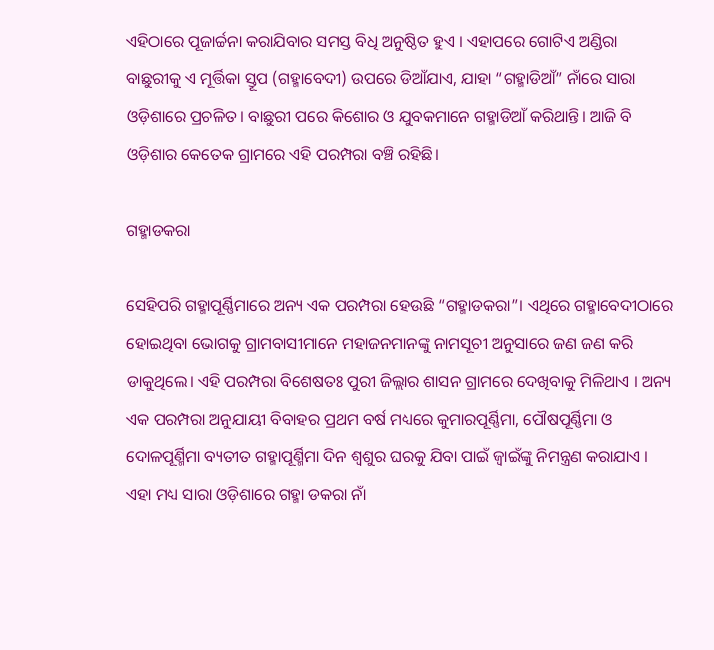ଏହିଠାରେ ପୂଜାର୍ଚ୍ଚନା କରାଯିବାର ସମସ୍ତ ବିଧି ଅନୁଷ୍ଠିତ ହୁଏ । ଏହାପରେ ଗୋଟିଏ ଅଣ୍ଡିରା ବାଛୁରୀକୁ ଏ ମୂର୍ତ୍ତିକା ସ୍ତୂପ (ଗହ୍ମାବେଦୀ) ଉପରେ ଡିଆଁଯାଏ, ଯାହା “ଗହ୍ମାଡିଆଁ” ନାଁରେ ସାରା ଓଡ଼ିଶାରେ ପ୍ରଚଳିତ। ବାଛୁରୀ ପରେ କିଶୋର ଓ ଯୁବକମାନେ ଗହ୍ମାଡିଆଁ କରିଥାନ୍ତି। ଆଜି ବି ଓଡ଼ିଶାର କେତେକ ଗ୍ରାମରେ ଏହି ପରମ୍ପରା ବଞ୍ଚି ରହିଛି।

ଗହ୍ମାଡକରା

ସେହିପରି ଗହ୍ମାପୂର୍ଣ୍ଣିମାରେ ଅନ୍ୟ ଏକ ପରମ୍ପରା ହେଉଛି “ଗହ୍ମାଡକରା”। ଏଥିରେ ଗହ୍ମାବେଦୀଠାରେ ହୋଇଥିବା ଭୋଗକୁ ଗ୍ରାମବାସୀମାନେ ମହାଜନମାନଙ୍କୁ ନାମସୂଚୀ ଅନୁସାରେ ଜଣ ଜଣ କରି ଡାକୁଥିଲେ। ଏହି ପରମ୍ପରା ବିଶେଷତଃ ପୁରୀ ଜିଲ୍ଲାର ଶାସନ ଗ୍ରାମରେ ଦେଖିବାକୁ ମିଳିଥାଏ । ଅନ୍ୟ ଏକ ପରମ୍ପରା ଅନୁଯାୟୀ ବିବାହର ପ୍ରଥମ ବର୍ଷ ମଧ୍ୟରେ କୁମାରପୂର୍ଣ୍ଣିମା, ପୌଷପୂର୍ଣ୍ଣିମା ଓ ଦୋଳପୂର୍ଣ୍ମିମା ବ୍ୟତୀତ ଗହ୍ମାପୂର୍ଣ୍ମିମା ଦିନ ଶ୍ବଶୁର ଘରକୁ ଯିବା ପାଇଁ ଜ୍ବାଇଁଙ୍କୁ ନିମନ୍ତ୍ରଣ କରାଯାଏ । ଏହା ମଧ୍ୟ ସାରା ଓଡ଼ିଶାରେ ଗହ୍ମା ଡକରା ନାଁ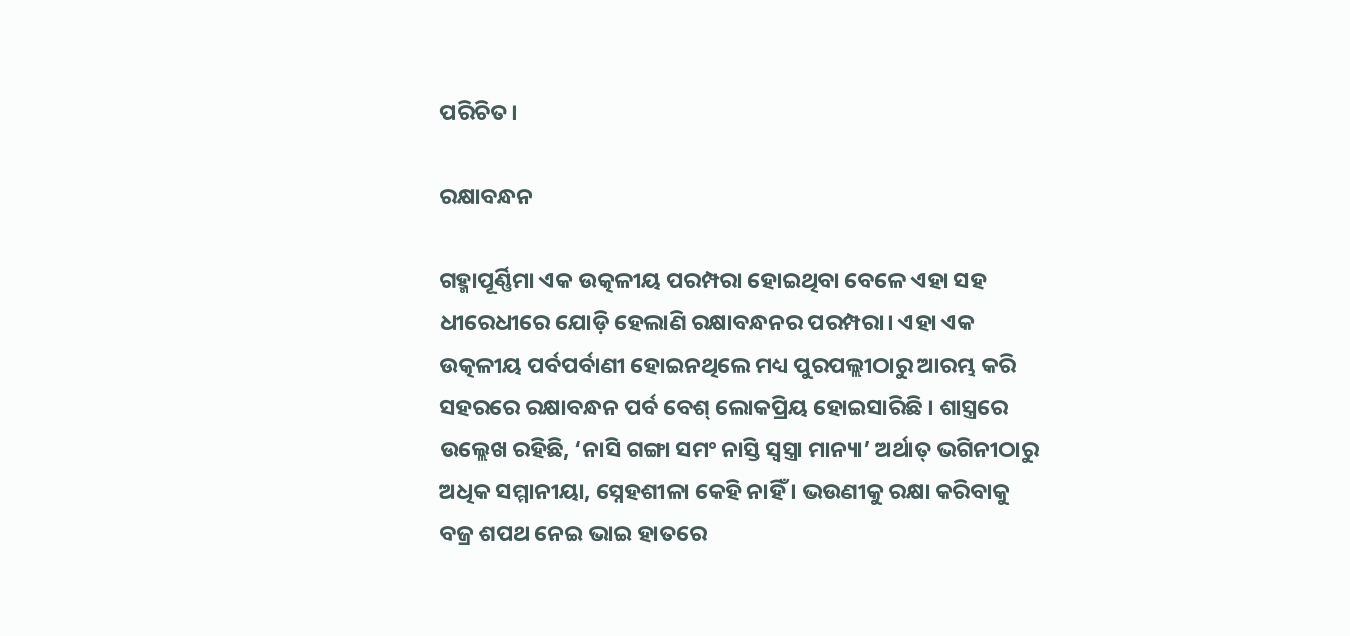ପରିଚିତ।

ରକ୍ଷାବନ୍ଧନ

ଗହ୍ମାପୂର୍ଣ୍ଣିମା ଏକ ଉତ୍କଳୀୟ ପରମ୍ପରା ହୋଇଥିବା ବେଳେ ଏହା ସହ ଧୀରେଧୀରେ ଯୋଡ଼ି ହେଲାଣି ରକ୍ଷାବନ୍ଧନର ପରମ୍ପରା। ଏହା ଏକ ଉତ୍କଳୀୟ ପର୍ବପର୍ବାଣୀ ହୋଇନଥିଲେ ମଧ୍ୟ ପୁରପଲ୍ଲୀଠାରୁ ଆରମ୍ଭ କରି ସହରରେ ରକ୍ଷାବନ୍ଧନ ପର୍ବ ବେଶ୍ ଲୋକପ୍ରିୟ ହୋଇସାରିଛି । ଶାସ୍ତ୍ରରେ ଉଲ୍ଲେଖ ରହିଛି, ‘ନାସି ଗଙ୍ଗା ସମଂ ନାସ୍ତି ସ୍ବସ୍ତ୍ରା ମାନ୍ୟା’ ଅର୍ଥାତ୍ ଭଗିନୀଠାରୁ ଅଧିକ ସମ୍ମାନୀୟା, ସ୍ନେହଶୀଳା କେହି ନାହିଁ । ଭଉଣୀକୁ ରକ୍ଷା କରିବାକୁ ବଜ୍ର ଶପଥ ନେଇ ଭାଇ ହାତରେ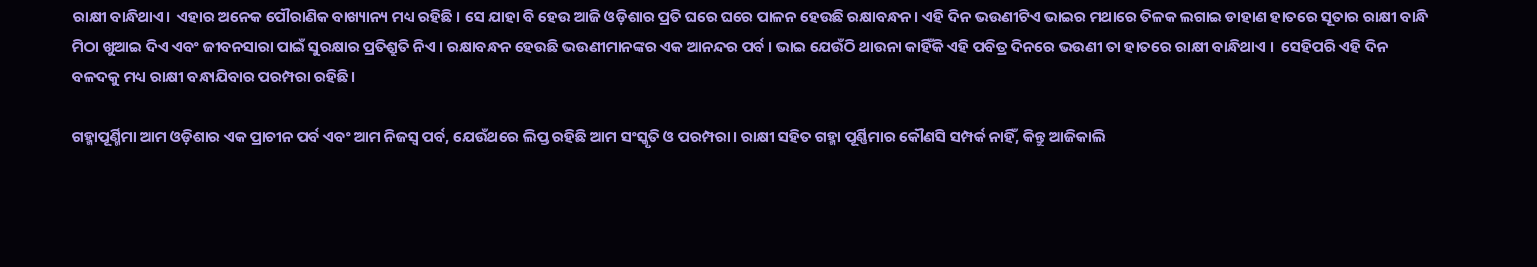ରାକ୍ଷୀ ବାନ୍ଧିଥାଏ।  ଏହାର ଅନେକ ପୌରାଣିକ ବାଖ୍ୟାନ୍ୟ ମଧ୍ୟ ରହିଛି । ସେ ଯାହା ବି ହେଉ ଆଜି ଓଡ଼ିଶାର ପ୍ରତି ଘରେ ଘରେ ପାଳନ ହେଉଛି ରକ୍ଷାବନ୍ଧନ। ଏହି ଦିନ ଭଉଣୀଟିଏ ଭାଇର ମଥାରେ ତିଳକ ଲଗାଇ ଡାହାଣ ହାତରେ ସୂତାର ରାକ୍ଷୀ ବାନ୍ଧି ମିଠା ଖୁଆଇ ଦିଏ ଏବଂ ଜୀବନସାରା ପାଇଁ ସୁରକ୍ଷାର ପ୍ରତିଶ୍ରୁତି ନିଏ । ରକ୍ଷାବନ୍ଧନ ହେଉଛି ଭଉଣୀମାନଙ୍କର ଏକ ଆନନ୍ଦର ପର୍ବ । ଭାଇ ଯେଉଁଠି ଥାଉନା କାହିଁକି ଏହି ପବିତ୍ର ଦିନରେ ଭଉଣୀ ତା ହାତରେ ରାକ୍ଷୀ ବାନ୍ଧିଥାଏ ।  ସେହିପରି ଏହି ଦିନ ବଳଦକୁ ମଧ୍ୟ ରାକ୍ଷୀ ବନ୍ଧାଯିବାର ପରମ୍ପରା ରହିଛି।

ଗହ୍ମାପୂର୍ଣ୍ମିମା ଆମ ଓଡ଼ିଶାର ଏକ ପ୍ରାଚୀନ ପର୍ବ ଏବଂ ଆମ ନିଜସ୍ବ ପର୍ବ, ଯେଉଁଥରେ ଲିପ୍ତ ରହିଛି ଆମ ସଂସ୍କୃତି ଓ ପରମ୍ପରା। ରାକ୍ଷୀ ସହିତ ଗହ୍ମା ପୂର୍ଣ୍ଣିମାର କୌଣସି ସମ୍ପର୍କ ନାହିଁ, କିନ୍ତୁ ଆଜିକାଲି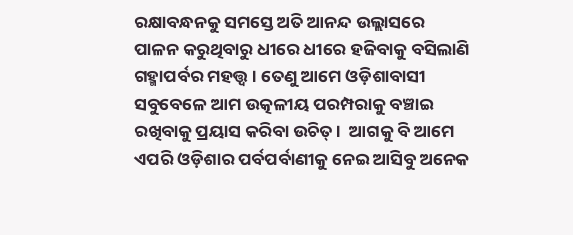ରକ୍ଷାବନ୍ଧନକୁ ସମସ୍ତେ ଅତି ଆନନ୍ଦ ଉଲ୍ଲାସରେ ପାଳନ କରୁଥିବାରୁ ଧୀରେ ଧୀରେ ହଜିବାକୁ ବସିଲାଣି ଗହ୍ମାପର୍ବର ମହତ୍ତ୍ବ । ତେଣୁ ଆମେ ଓଡ଼ିଶାବାସୀ ସବୁବେଳେ ଆମ ଉତ୍କଳୀୟ ପରମ୍ପରାକୁ ବଞ୍ଚାଇ ରଖିବାକୁ ପ୍ରୟାସ କରିବା ଉଚିତ୍ ।  ଆଗକୁ ବି ଆମେ ଏପରି ଓଡ଼ିଶାର ପର୍ବପର୍ବାଣୀକୁ ନେଇ ଆସିବୁ ଅନେକ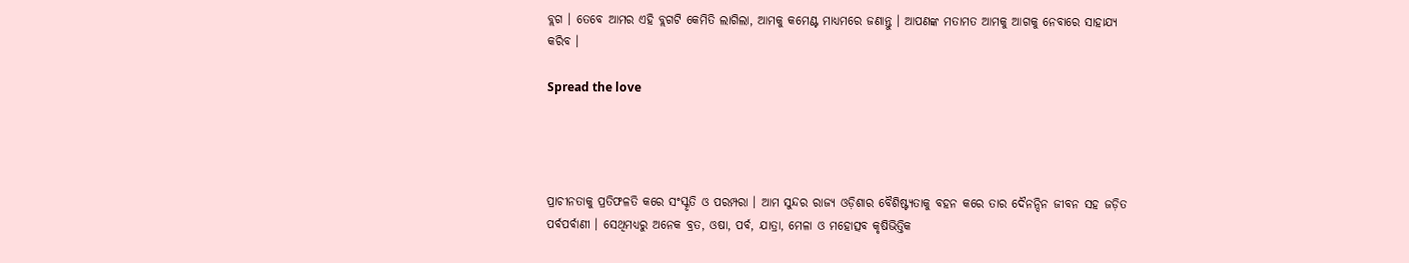ବ୍ଲଗ । ତେବେ ଆମର ଏହି ବ୍ଲଗଟି କେମିତି ଲାଗିଲା, ଆମକୁ କମେଣ୍ଟ ମାଧ୍ୟମରେ ଜଣାନ୍ତୁ । ଆପଣଙ୍କ ମତାମତ ଆମକୁ ଆଗକୁ ନେବାରେ ସାହାଯ୍ୟ କରିବ ।

Spread the love




ପ୍ରାଚୀନତାକୁ ପ୍ରତିଫଳତି କରେ ସଂସ୍କୃତି ଓ ପରମ୍ପରା । ଆମ ସୁନ୍ଦର ରାଜ୍ୟ ଓଡ଼ିଶାର ବୈଶିଷ୍ଟ୍ୟତାକୁ ବହନ କରେ ତାର ଦୈନନ୍ଦିନ ଜୀବନ ସହ ଜଡ଼ିତ ପର୍ବପର୍ବାଣୀ । ସେଥିମଧ୍ୟରୁ ଅନେକ ବ୍ରତ, ଓଷା, ପର୍ବ, ଯାତ୍ରା, ମେଳା ଓ ମହୋତ୍ସବ କୃଷିଭିତ୍ତିକ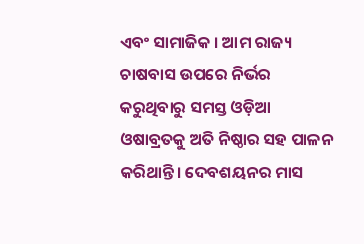ଏବଂ ସାମାଜିକ । ଆମ ରାଜ୍ୟ ଚାଷବାସ ଉପରେ ନିର୍ଭର କରୁଥିବାରୁ ସମସ୍ତ ଓଡ଼ିଆ ଓଷାବ୍ରତକୁ ଅତି ନିଷ୍ଠାର ସହ ପାଳନ କରିଥାନ୍ତି। ଦେବଶୟନର ମାସ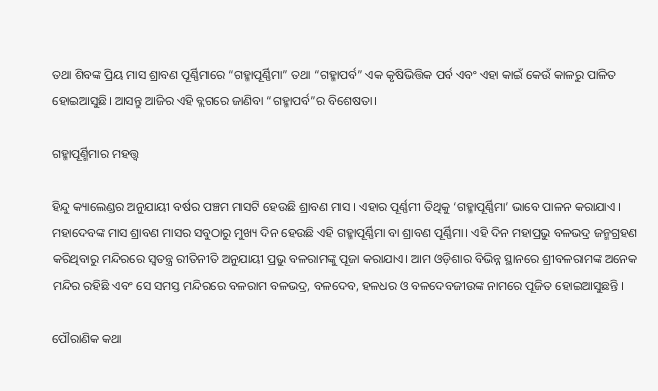ତଥା ଶିବଙ୍କ ପ୍ରିୟ ମାସ ଶ୍ରାବଣ ପୂର୍ଣ୍ଣିମାରେ “ଗହ୍ମାପୂର୍ଣ୍ଣିମା” ତଥା “ଗହ୍ମାପର୍ବ” ଏକ କୃଷିଭିତ୍ତିକ ପର୍ବ ଏବଂ ଏହା କାଇଁ କେଉଁ କାଳରୁ ପାଳିତ ହୋଇଆସୁଛି। ଆସନ୍ତୁ ଆଜିର ଏହି ବ୍ଲଗରେ ଜାଣିବା “ଗହ୍ମାପର୍ବ”ର ବିଶେଷତା।

ଗହ୍ମାପୂର୍ଣ୍ମିମାର ମହତ୍ତ୍ବ

ହିନ୍ଦୁ କ୍ୟାଲେଣ୍ଡର ଅନୁଯାୟୀ ବର୍ଷର ପଞ୍ଚମ ମାସଟି ହେଉଛି ଶ୍ରାବଣ ମାସ । ଏହାର ପୂର୍ଣ୍ଣମୀ ତିଥିକୁ ‘ଗହ୍ମାପୂର୍ଣ୍ଣିମା’ ଭାବେ ପାଳନ କରାଯାଏ । ମହାଦେବଙ୍କ ମାସ ଶ୍ରାବଣ ମାସର ସବୁଠାରୁ ମୁଖ୍ୟ ଦିନ ହେଉଛି ଏହି ଗହ୍ମାପୂର୍ଣ୍ଣିମା ବା ଶ୍ରାବଣ ପୂର୍ଣ୍ଣିମା। ଏହି ଦିନ ମହାପ୍ରଭୁ ବଳଭଦ୍ର ଜନ୍ମଗ୍ରହଣ କରିଥିବାରୁ ମନ୍ଦିରରେ ସ୍ବତନ୍ତ୍ର ରୀତିନୀତି ଅନୁଯାୟୀ ପ୍ରଭୁ ବଳରାମଙ୍କୁ ପୂଜା କରାଯାଏ। ଆମ ଓଡ଼ିଶାର ବିଭିନ୍ନ ସ୍ଥାନରେ ଶ୍ରୀବଳରାମଙ୍କ ଅନେକ ମନ୍ଦିର ରହିଛି ଏବଂ ସେ ସମସ୍ତ ମନ୍ଦିରରେ ବଳରାମ ବଳଭଦ୍ର, ବଳଦେବ, ହଳଧର ଓ ବଳଦେବଜୀଉଙ୍କ ନାମରେ ପୂଜିତ ହୋଇଆସୁଛନ୍ତି ।

ପୌରାଣିକ କଥା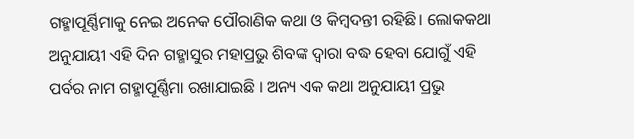ଗହ୍ମାପୂର୍ଣ୍ଣିମାକୁ ନେଇ ଅନେକ ପୌରାଣିକ କଥା ଓ କିମ୍ବଦନ୍ତୀ ରହିଛି। ଲୋକକଥା ଅନୁଯାୟୀ ଏହି ଦିନ ଗହ୍ମାସୁର ମହାପ୍ରଭୁ ଶିବଙ୍କ ଦ୍ବାରା ବଦ୍ଧ ହେବା ଯୋଗୁଁ ଏହି ପର୍ବର ନାମ ଗହ୍ମାପୂର୍ଣ୍ଣିମା ରଖାଯାଇଛି । ଅନ୍ୟ ଏକ କଥା ଅନୁଯାୟୀ ପ୍ରଭୁ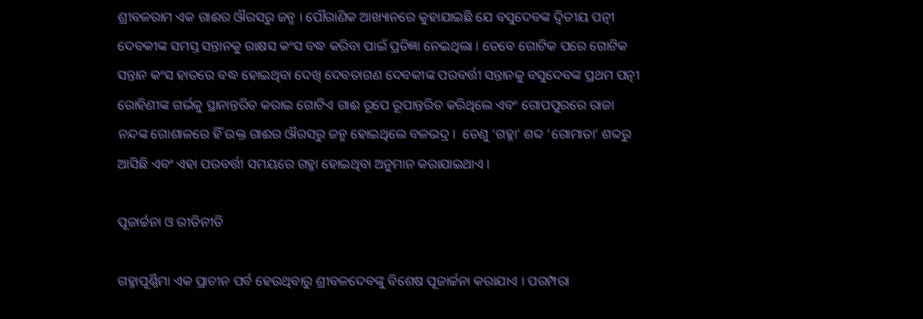ଶ୍ରୀବଳରାମ ଏକ ଗାଈର ଔରସରୁ ଜନ୍ମ । ପୌରାଣିକ ଆଖ୍ୟାନରେ କୁହାଯାଇଛି ଯେ ବସୁଦେବଙ୍କ ଦ୍ବିତୀୟ ପତ୍ନୀ ଦେବକୀଙ୍କ ସମସ୍ତ ସନ୍ତାନକୁ ରାକ୍ଷସ କଂସ ବଦ୍ଧ କରିବା ପାଇଁ ପ୍ରତିଜ୍ଞା ନେଇଥିଲା । ତେବେ ଗୋଟିକ ପରେ ଗୋଟିକ ସନ୍ତାନ କଂସ ହାତରେ ବଦ୍ଧ ହୋଇଥିବା ଦେଖି ଦେବତାଗଣ ଦେବକୀଙ୍କ ପରବର୍ତ୍ତୀ ସନ୍ତାନକୁ ବସୁଦେବଙ୍କ ପ୍ରଥମ ପତ୍ନୀ ରୋହିଣୀଙ୍କ ଗର୍ଭକୁ ସ୍ଥାନାନ୍ତରିତ କରାଇ ଗୋଟିଏ ଗାଈ ରୂପେ ରୂପାନ୍ତରିତ କରିଥିଲେ ଏବଂ ଗୋପପୁରରେ ରାଜା ନନ୍ଦଙ୍କ ଗୋଶାଳରେ ହିଁ ଉକ୍ତ ଗାଈର ଔରସରୁ ଜନ୍ମ ହୋଇଥିଲେ ବଳଭଦ୍ର।  ତେଣୁ ‘ଗହ୍ମା’ ଶବ୍ଦ ‘ଗୋମାତା’ ଶବ୍ଦରୁ ଆସିଛି ଏବଂ ଏହା ପରବର୍ତ୍ତୀ ସମୟରେ ଗହ୍ମା ହୋଇଥିବା ଅନୁମାନ କରାଯାଇଥାଏ।

ପୂଜାର୍ଚ୍ଚନା ଓ ରୀତିନୀତି

ଗହ୍ମାପୂର୍ଣ୍ଣିମା ଏକ ପ୍ରାଚୀନ ପର୍ବ ହେଉଥିବାରୁ ଶ୍ରୀବଳଦେବଙ୍କୁ ବିଶେଷ ପୂଜାର୍ଚ୍ଚନା କରାଯାଏ । ପରମ୍ପରା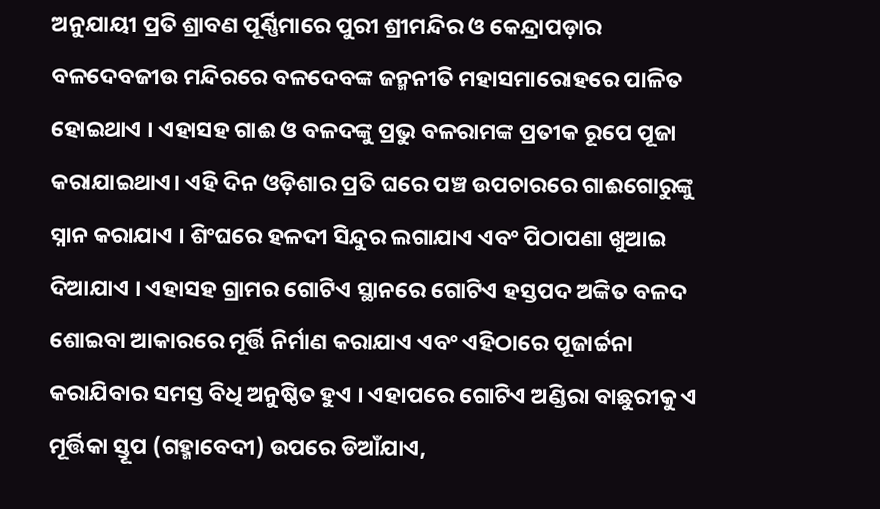ଅନୁଯାୟୀ ପ୍ରତି ଶ୍ରାବଣ ପୂର୍ଣ୍ଣିମାରେ ପୁରୀ ଶ୍ରୀମନ୍ଦିର ଓ କେନ୍ଦ୍ରାପଡ଼ାର ବଳଦେବଜୀଉ ମନ୍ଦିରରେ ବଳଦେବଙ୍କ ଜନ୍ମନୀତି ମହାସମାରୋହରେ ପାଳିତ ହୋଇଥାଏ । ଏହାସହ ଗାଈ ଓ ବଳଦଙ୍କୁ ପ୍ରଭୁ ବଳରାମଙ୍କ ପ୍ରତୀକ ରୂପେ ପୂଜା କରାଯାଇଥାଏ। ଏହି ଦିନ ଓଡ଼ିଶାର ପ୍ରତି ଘରେ ପଞ୍ଚ ଉପଚାରରେ ଗାଈଗୋରୁଙ୍କୁ ସ୍ନାନ କରାଯାଏ । ଶିଂଘରେ ହଳଦୀ ସିନ୍ଦୁର ଲଗାଯାଏ ଏବଂ ପିଠାପଣା ଖୁଆଇ ଦିଆଯାଏ । ଏହାସହ ଗ୍ରାମର ଗୋଟିଏ ସ୍ଥାନରେ ଗୋଟିଏ ହସ୍ତପଦ ଅଙ୍କିତ ବଳଦ ଶୋଇବା ଆକାରରେ ମୂର୍ତ୍ତି ନିର୍ମାଣ କରାଯାଏ ଏବଂ ଏହିଠାରେ ପୂଜାର୍ଚ୍ଚନା କରାଯିବାର ସମସ୍ତ ବିଧି ଅନୁଷ୍ଠିତ ହୁଏ । ଏହାପରେ ଗୋଟିଏ ଅଣ୍ଡିରା ବାଛୁରୀକୁ ଏ ମୂର୍ତ୍ତିକା ସ୍ତୂପ (ଗହ୍ମାବେଦୀ) ଉପରେ ଡିଆଁଯାଏ,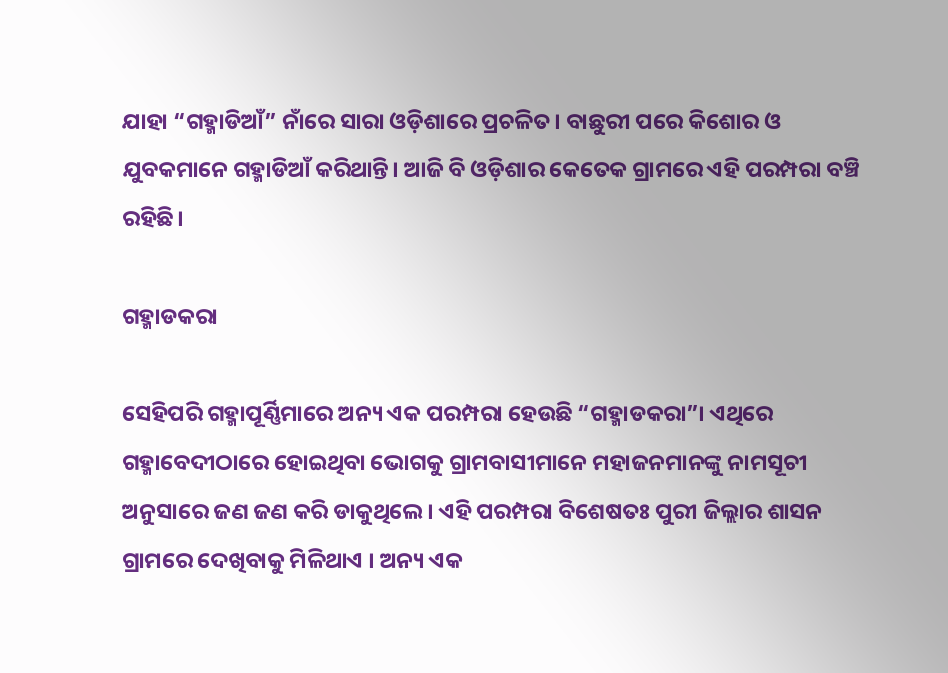ଯାହା “ଗହ୍ମାଡିଆଁ” ନାଁରେ ସାରା ଓଡ଼ିଶାରେ ପ୍ରଚଳିତ। ବାଛୁରୀ ପରେ କିଶୋର ଓ ଯୁବକମାନେ ଗହ୍ମାଡିଆଁ କରିଥାନ୍ତି। ଆଜି ବି ଓଡ଼ିଶାର କେତେକ ଗ୍ରାମରେ ଏହି ପରମ୍ପରା ବଞ୍ଚି ରହିଛି।

ଗହ୍ମାଡକରା

ସେହିପରି ଗହ୍ମାପୂର୍ଣ୍ଣିମାରେ ଅନ୍ୟ ଏକ ପରମ୍ପରା ହେଉଛି “ଗହ୍ମାଡକରା”। ଏଥିରେ ଗହ୍ମାବେଦୀଠାରେ ହୋଇଥିବା ଭୋଗକୁ ଗ୍ରାମବାସୀମାନେ ମହାଜନମାନଙ୍କୁ ନାମସୂଚୀ ଅନୁସାରେ ଜଣ ଜଣ କରି ଡାକୁଥିଲେ। ଏହି ପରମ୍ପରା ବିଶେଷତଃ ପୁରୀ ଜିଲ୍ଲାର ଶାସନ ଗ୍ରାମରେ ଦେଖିବାକୁ ମିଳିଥାଏ । ଅନ୍ୟ ଏକ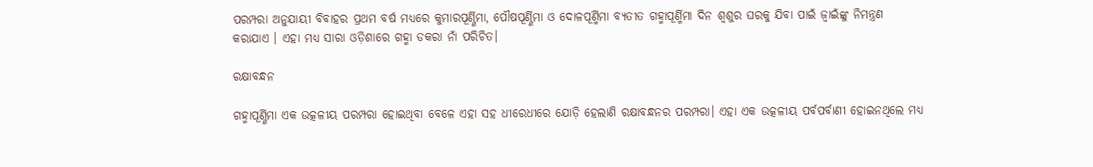ପରମ୍ପରା ଅନୁଯାୟୀ ବିବାହର ପ୍ରଥମ ବର୍ଷ ମଧ୍ୟରେ କୁମାରପୂର୍ଣ୍ଣିମା, ପୌଷପୂର୍ଣ୍ଣିମା ଓ ଦୋଳପୂର୍ଣ୍ମିମା ବ୍ୟତୀତ ଗହ୍ମାପୂର୍ଣ୍ମିମା ଦିନ ଶ୍ବଶୁର ଘରକୁ ଯିବା ପାଇଁ ଜ୍ବାଇଁଙ୍କୁ ନିମନ୍ତ୍ରଣ କରାଯାଏ । ଏହା ମଧ୍ୟ ସାରା ଓଡ଼ିଶାରେ ଗହ୍ମା ଡକରା ନାଁ ପରିଚିତ।

ରକ୍ଷାବନ୍ଧନ

ଗହ୍ମାପୂର୍ଣ୍ଣିମା ଏକ ଉତ୍କଳୀୟ ପରମ୍ପରା ହୋଇଥିବା ବେଳେ ଏହା ସହ ଧୀରେଧୀରେ ଯୋଡ଼ି ହେଲାଣି ରକ୍ଷାବନ୍ଧନର ପରମ୍ପରା। ଏହା ଏକ ଉତ୍କଳୀୟ ପର୍ବପର୍ବାଣୀ ହୋଇନଥିଲେ ମଧ୍ୟ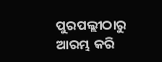ପୁରପଲ୍ଲୀଠାରୁ ଆରମ୍ଭ କରି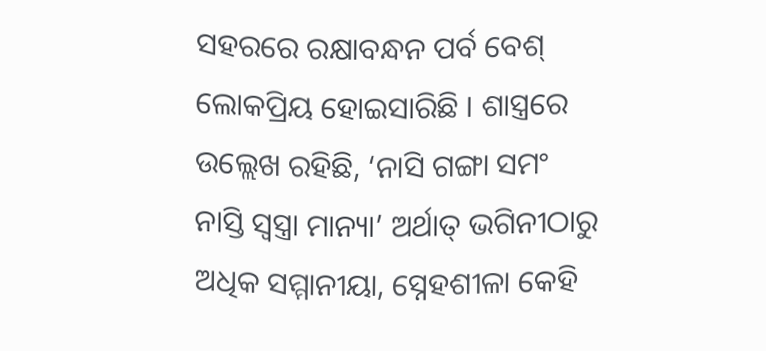ସହରରେ ରକ୍ଷାବନ୍ଧନ ପର୍ବ ବେଶ୍ ଲୋକପ୍ରିୟ ହୋଇସାରିଛି । ଶାସ୍ତ୍ରରେ ଉଲ୍ଲେଖ ରହିଛି, ‘ନାସି ଗଙ୍ଗା ସମଂ ନାସ୍ତି ସ୍ବସ୍ତ୍ରା ମାନ୍ୟା’ ଅର୍ଥାତ୍ ଭଗିନୀଠାରୁ ଅଧିକ ସମ୍ମାନୀୟା, ସ୍ନେହଶୀଳା କେହି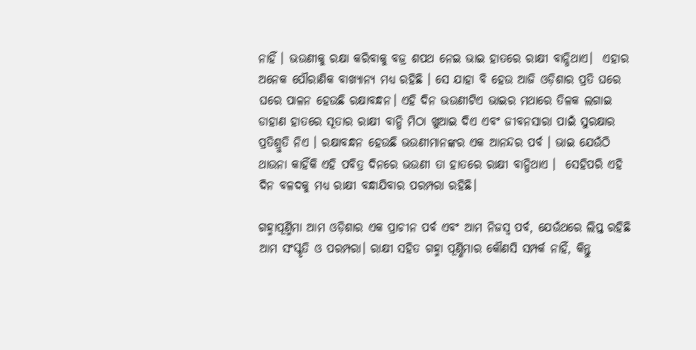ନାହିଁ । ଭଉଣୀକୁ ରକ୍ଷା କରିବାକୁ ବଜ୍ର ଶପଥ ନେଇ ଭାଇ ହାତରେ ରାକ୍ଷୀ ବାନ୍ଧିଥାଏ।  ଏହାର ଅନେକ ପୌରାଣିକ ବାଖ୍ୟାନ୍ୟ ମଧ୍ୟ ରହିଛି । ସେ ଯାହା ବି ହେଉ ଆଜି ଓଡ଼ିଶାର ପ୍ରତି ଘରେ ଘରେ ପାଳନ ହେଉଛି ରକ୍ଷାବନ୍ଧନ। ଏହି ଦିନ ଭଉଣୀଟିଏ ଭାଇର ମଥାରେ ତିଳକ ଲଗାଇ ଡାହାଣ ହାତରେ ସୂତାର ରାକ୍ଷୀ ବାନ୍ଧି ମିଠା ଖୁଆଇ ଦିଏ ଏବଂ ଜୀବନସାରା ପାଇଁ ସୁରକ୍ଷାର ପ୍ରତିଶ୍ରୁତି ନିଏ । ରକ୍ଷାବନ୍ଧନ ହେଉଛି ଭଉଣୀମାନଙ୍କର ଏକ ଆନନ୍ଦର ପର୍ବ । ଭାଇ ଯେଉଁଠି ଥାଉନା କାହିଁକି ଏହି ପବିତ୍ର ଦିନରେ ଭଉଣୀ ତା ହାତରେ ରାକ୍ଷୀ ବାନ୍ଧିଥାଏ ।  ସେହିପରି ଏହି ଦିନ ବଳଦକୁ ମଧ୍ୟ ରାକ୍ଷୀ ବନ୍ଧାଯିବାର ପରମ୍ପରା ରହିଛି।

ଗହ୍ମାପୂର୍ଣ୍ମିମା ଆମ ଓଡ଼ିଶାର ଏକ ପ୍ରାଚୀନ ପର୍ବ ଏବଂ ଆମ ନିଜସ୍ବ ପର୍ବ, ଯେଉଁଥରେ ଲିପ୍ତ ରହିଛି ଆମ ସଂସ୍କୃତି ଓ ପରମ୍ପରା। ରାକ୍ଷୀ ସହିତ ଗହ୍ମା ପୂର୍ଣ୍ଣିମାର କୌଣସି ସମ୍ପର୍କ ନାହିଁ, କିନ୍ତୁ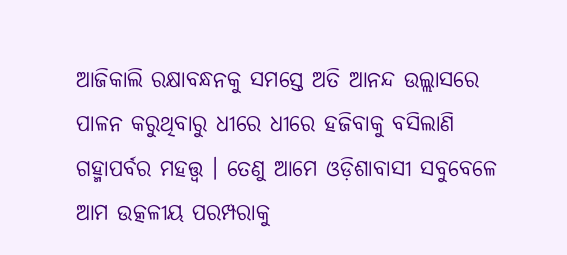ଆଜିକାଲି ରକ୍ଷାବନ୍ଧନକୁ ସମସ୍ତେ ଅତି ଆନନ୍ଦ ଉଲ୍ଲାସରେ ପାଳନ କରୁଥିବାରୁ ଧୀରେ ଧୀରେ ହଜିବାକୁ ବସିଲାଣି ଗହ୍ମାପର୍ବର ମହତ୍ତ୍ବ । ତେଣୁ ଆମେ ଓଡ଼ିଶାବାସୀ ସବୁବେଳେ ଆମ ଉତ୍କଳୀୟ ପରମ୍ପରାକୁ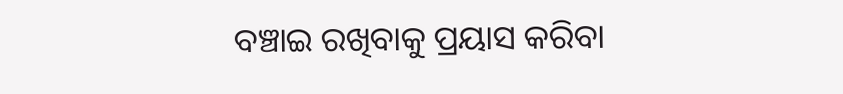ବଞ୍ଚାଇ ରଖିବାକୁ ପ୍ରୟାସ କରିବା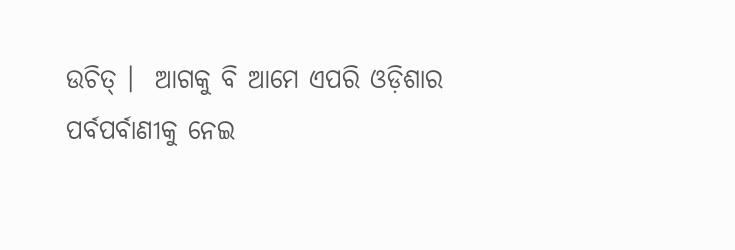ଉଚିତ୍ ।  ଆଗକୁ ବି ଆମେ ଏପରି ଓଡ଼ିଶାର ପର୍ବପର୍ବାଣୀକୁ ନେଇ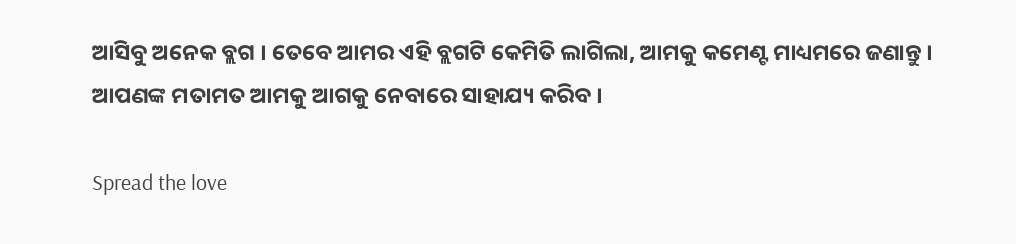ଆସିବୁ ଅନେକ ବ୍ଲଗ । ତେବେ ଆମର ଏହି ବ୍ଲଗଟି କେମିତି ଲାଗିଲା, ଆମକୁ କମେଣ୍ଟ ମାଧ୍ୟମରେ ଜଣାନ୍ତୁ । ଆପଣଙ୍କ ମତାମତ ଆମକୁ ଆଗକୁ ନେବାରେ ସାହାଯ୍ୟ କରିବ ।

Spread the love